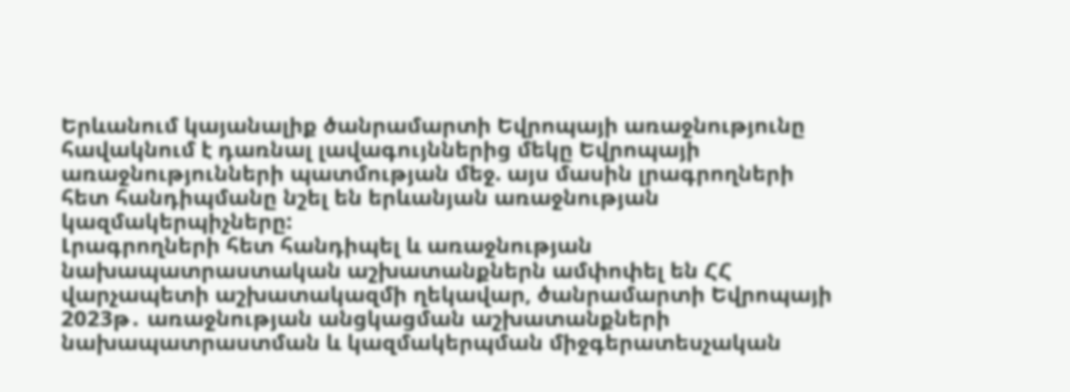Երևանում կայանալիք ծանրամարտի Եվրոպայի առաջնությունը հավակնում է դառնալ լավագույններից մեկը Եվրոպայի առաջնությունների պատմության մեջ. այս մասին լրագրողների հետ հանդիպմանը նշել են երևանյան առաջնության կազմակերպիչները:
Լրագրողների հետ հանդիպել և առաջնության նախապատրաստական աշխատանքներն ամփոփել են ՀՀ վարչապետի աշխատակազմի ղեկավար, ծանրամարտի Եվրոպայի 2023թ․ առաջնության անցկացման աշխատանքների նախապատրաստման և կազմակերպման միջգերատեսչական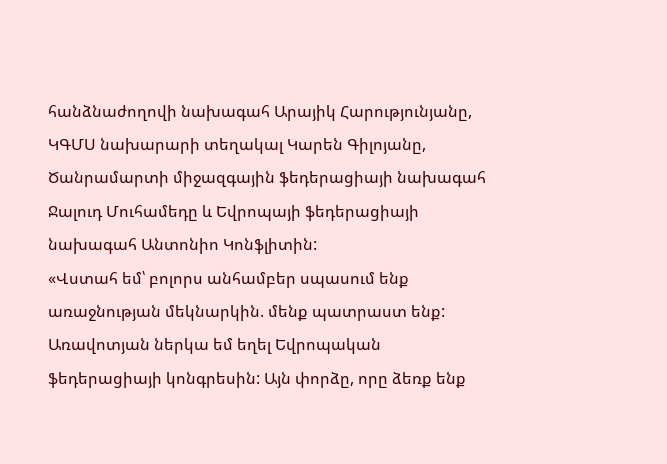հանձնաժողովի նախագահ Արայիկ Հարությունյանը, ԿԳՄՍ նախարարի տեղակալ Կարեն Գիլոյանը, Ծանրամարտի միջազգային ֆեդերացիայի նախագահ Ջալուդ Մուհամեդը և Եվրոպայի ֆեդերացիայի նախագահ Անտոնիո Կոնֆլիտին:
«Վստահ եմ՝ բոլորս անհամբեր սպասում ենք առաջնության մեկնարկին. մենք պատրաստ ենք: Առավոտյան ներկա եմ եղել Եվրոպական ֆեդերացիայի կոնգրեսին: Այն փորձը, որը ձեռք ենք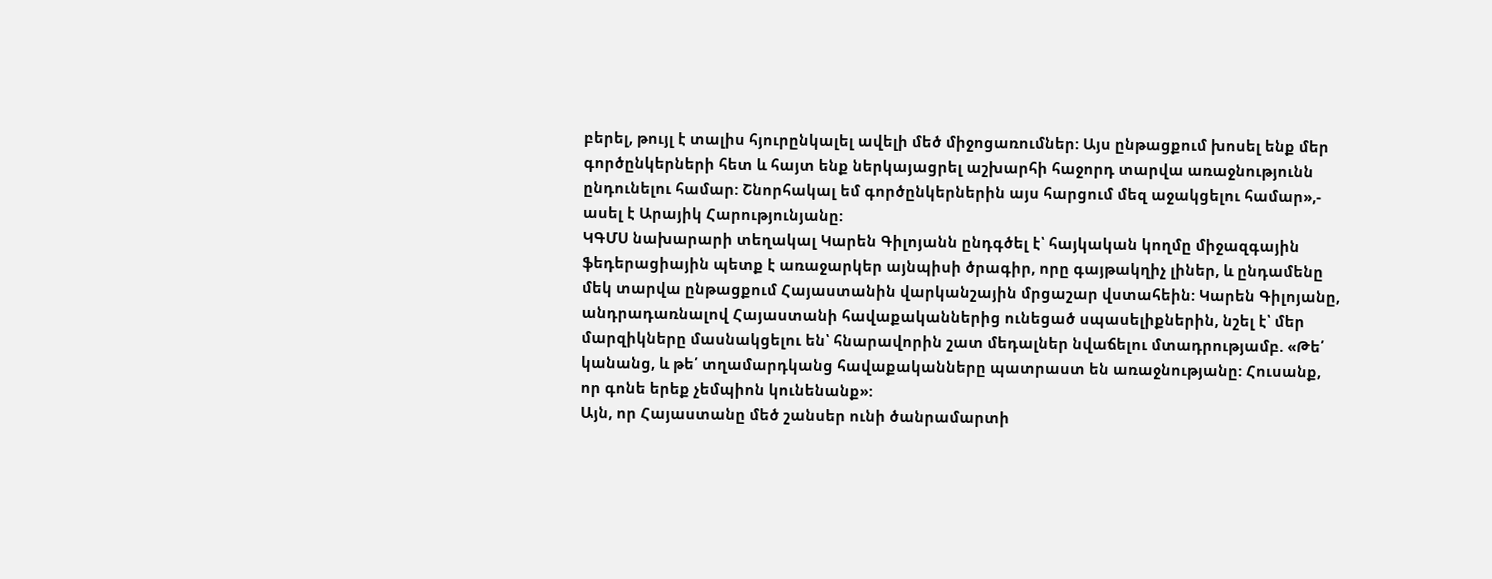բերել, թույլ է տալիս հյուրընկալել ավելի մեծ միջոցառումներ: Այս ընթացքում խոսել ենք մեր գործընկերների հետ և հայտ ենք ներկայացրել աշխարհի հաջորդ տարվա առաջնությունն ընդունելու համար: Շնորհակալ եմ գործընկերներին այս հարցում մեզ աջակցելու համար»,- ասել է Արայիկ Հարությունյանը:
ԿԳՄՍ նախարարի տեղակալ Կարեն Գիլոյանն ընդգծել է՝ հայկական կողմը միջազգային ֆեդերացիային պետք է առաջարկեր այնպիսի ծրագիր, որը գայթակղիչ լիներ, և ընդամենը մեկ տարվա ընթացքում Հայաստանին վարկանշային մրցաշար վստահեին: Կարեն Գիլոյանը, անդրադառնալով Հայաստանի հավաքականներից ունեցած սպասելիքներին, նշել է՝ մեր մարզիկները մասնակցելու են՝ հնարավորին շատ մեդալներ նվաճելու մտադրությամբ. «Թե՛ կանանց, և թե՛ տղամարդկանց հավաքականները պատրաստ են առաջնությանը: Հուսանք, որ գոնե երեք չեմպիոն կունենանք»:
Այն, որ Հայաստանը մեծ շանսեր ունի ծանրամարտի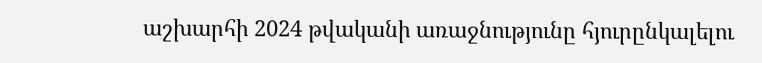աշխարհի 2024 թվականի առաջնությունը հյուրընկալելու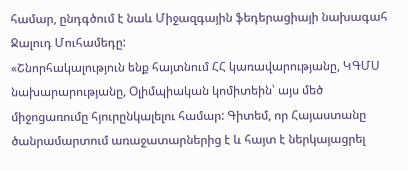համար, ընդգծում է նաև Միջազգային ֆեդերացիայի նախագահ Ջալուդ Մուհամեդը:
«Շնորհակալություն ենք հայտնում ՀՀ կառավարությանը, ԿԳՄՍ նախարարությանը, Օլիմպիական կոմիտեին՝ այս մեծ միջոցառումը հյուրընկալելու համար: Գիտեմ, որ Հայաստանը ծանրամարտում առաջատարներից է և հայտ է ներկայացրել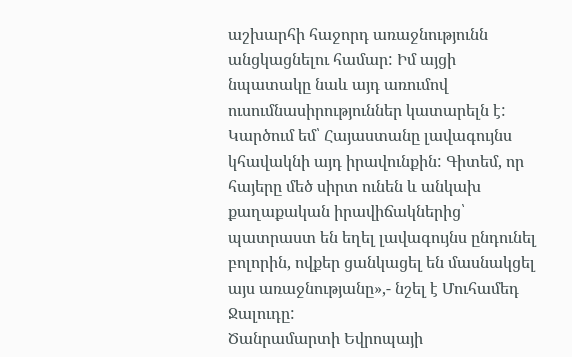աշխարհի հաջորդ առաջնությունն անցկացնելու համար: Իմ այցի նպատակը նաև այդ առումով ուսումնասիրություններ կատարելն է: Կարծում եմ՝ Հայաստանը լավագույնս կհավակնի այդ իրավունքին: Գիտեմ, որ հայերը մեծ սիրտ ունեն և անկախ քաղաքական իրավիճակներից՝ պատրաստ են եղել լավագույնս ընդունել բոլորին, ովքեր ցանկացել են մասնակցել այս առաջնությանը»,- նշել է Մուհամեդ Ջալուդը:
Ծանրամարտի Եվրոպայի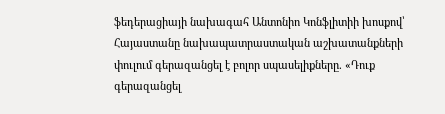ֆեդերացիայի նախագահ Անտոնիո Կոնֆլիտիի խոսքով՝ Հայաստանը նախապատրաստական աշխատանքների փուլում գերազանցել է բոլոր սպասելիքները. «Դուք գերազանցել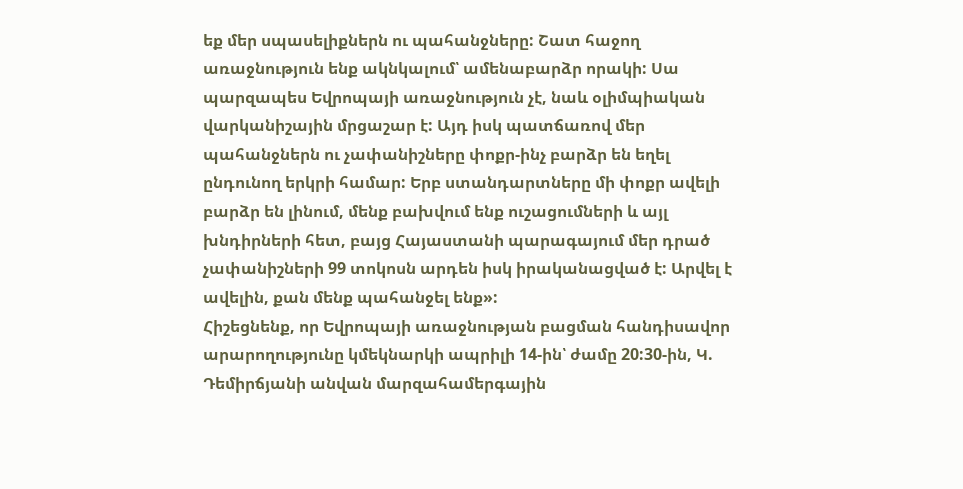եք մեր սպասելիքներն ու պահանջները: Շատ հաջող առաջնություն ենք ակնկալում՝ ամենաբարձր որակի: Սա պարզապես Եվրոպայի առաջնություն չէ, նաև օլիմպիական վարկանիշային մրցաշար է: Այդ իսկ պատճառով մեր պահանջներն ու չափանիշները փոքր-ինչ բարձր են եղել ընդունող երկրի համար: Երբ ստանդարտները մի փոքր ավելի բարձր են լինում, մենք բախվում ենք ուշացումների և այլ խնդիրների հետ, բայց Հայաստանի պարագայում մեր դրած չափանիշների 99 տոկոսն արդեն իսկ իրականացված է: Արվել է ավելին, քան մենք պահանջել ենք»:
Հիշեցնենք, որ Եվրոպայի առաջնության բացման հանդիսավոր արարողությունը կմեկնարկի ապրիլի 14-ին՝ ժամը 20:30-ին, Կ. Դեմիրճյանի անվան մարզահամերգային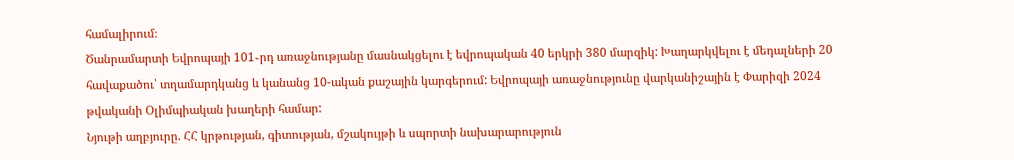համալիրում։
Ծանրամարտի Եվրոպայի 101֊րդ առաջնությանը մասնակցելու է եվրոպական 40 երկրի 380 մարզիկ: Խաղարկվելու է մեդալների 20 հավաքածու՝ տղամարդկանց և կանանց 10-ական քաշային կարգերում: Եվրոպայի առաջնությունը վարկանիշային է Փարիզի 2024 թվականի Օլիմպիական խաղերի համար:
Նյութի աղբյուրը. ՀՀ կրթության, գիտության, մշակույթի և սպորտի նախարարություն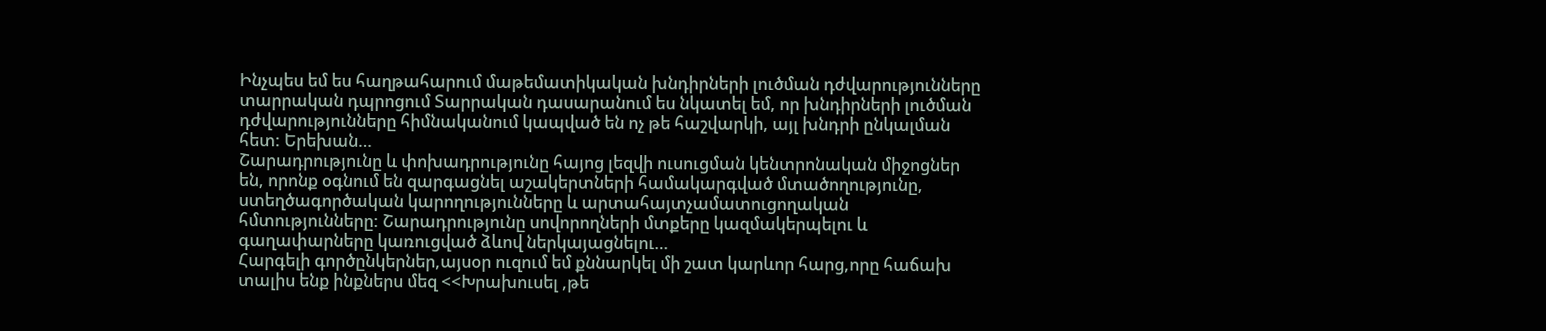Ինչպես եմ ես հաղթահարում մաթեմատիկական խնդիրների լուծման դժվարությունները տարրական դպրոցում Տարրական դասարանում ես նկատել եմ, որ խնդիրների լուծման դժվարությունները հիմնականում կապված են ոչ թե հաշվարկի, այլ խնդրի ընկալման հետ: Երեխան…
Շարադրությունը և փոխադրությունը հայոց լեզվի ուսուցման կենտրոնական միջոցներ են, որոնք օգնում են զարգացնել աշակերտների համակարգված մտածողությունը, ստեղծագործական կարողությունները և արտահայտչամատուցողական հմտությունները: Շարադրությունը սովորողների մտքերը կազմակերպելու և գաղափարները կառուցված ձևով ներկայացնելու…
Հարգելի գործընկերներ,այսօր ուզում եմ քննարկել մի շատ կարևոր հարց,որը հաճախ տալիս ենք ինքներս մեզ <<Խրախուսել ,թե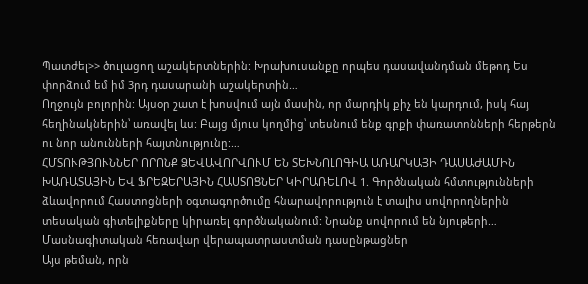Պատժել>> ծուլացող աշակերտներին: Խրախուսանքը որպես դասավանդման մեթոդ Ես փորձում եմ իմ 3րդ դասարանի աշակերտին…
Ողջույն բոլորին: Այսօր շատ է խոսվում այն մասին, որ մարդիկ քիչ են կարդում, իսկ հայ հեղինակներին՝ առավել ևս: Բայց մյուս կողմից՝ տեսնում ենք գրքի փառատոնների հերթերն ու նոր անունների հայտնությունը:…
ՀՄՏՈՒԹՅՈՒՆՆԵՐ ՈՐՈՆՔ ՁԵՎԱՎՈՐՎՈՒՄ ԵՆ ՏԵԽՆՈԼՈԳԻԱ ԱՌԱՐԿԱՅԻ ԴԱՍԱԺԱՄԻՆ ԽԱՌԱՏԱՅԻՆ ԵՎ ՖՐԵԶԵՐԱՅԻՆ ՀԱՍՏՈՑՆԵՐ ԿԻՐԱՌԵԼՈՎ 1. Գործնական հմտությունների ձևավորում Հաստոցների օգտագործումը հնարավորություն է տալիս սովորողներին տեսական գիտելիքները կիրառել գործնականում: Նրանք սովորում են նյութերի…
Մասնագիտական հեռավար վերապատրաստման դասընթացներ
Այս թեման, որն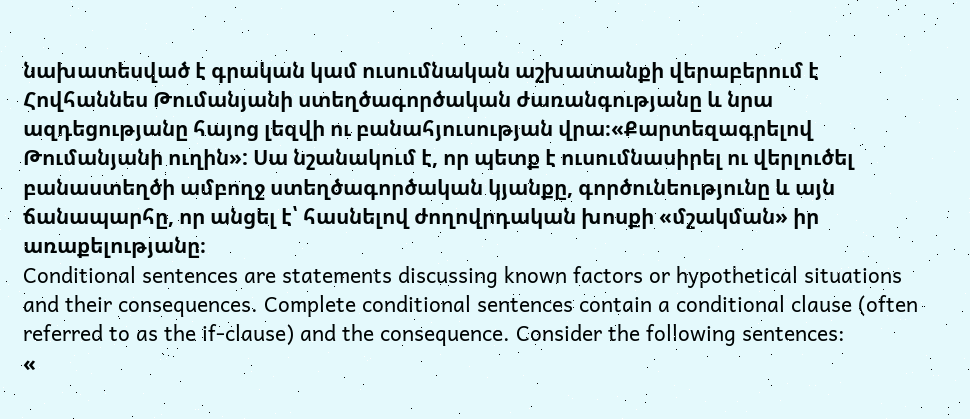նախատեսված է գրական կամ ուսումնական աշխատանքի վերաբերում է Հովհաննես Թումանյանի ստեղծագործական ժառանգությանը և նրա ազդեցությանը հայոց լեզվի ու բանահյուսության վրա։«Քարտեզագրելով Թումանյանի ուղին»: Սա նշանակում է, որ պետք է ուսումնասիրել ու վերլուծել բանաստեղծի ամբողջ ստեղծագործական կյանքը, գործունեությունը և այն ճանապարհը, որ անցել է՝ հասնելով ժողովրդական խոսքի «մշակման» իր առաքելությանը։
Conditional sentences are statements discussing known factors or hypothetical situations and their consequences. Complete conditional sentences contain a conditional clause (often referred to as the if-clause) and the consequence. Consider the following sentences:
«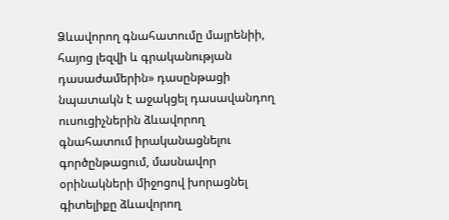Ձևավորող գնահատումը մայրենիի, հայոց լեզվի և գրականության դասաժամերին» դասընթացի նպատակն է աջակցել դասավանդող ուսուցիչներին ձևավորող գնահատում իրականացնելու գործընթացում, մասնավոր օրինակների միջոցով խորացնել գիտելիքը ձևավորող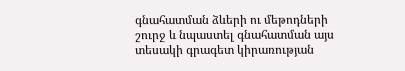գնահատման ձևերի ու մեթոդների շուրջ և նպաստել գնահատման այս տեսակի գրագետ կիրառության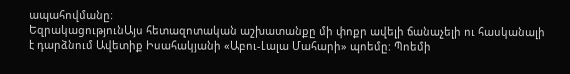ապահովմանը։
ԵզրակացությունԱյս հետազոտական աշխատանքը մի փոքր ավելի ճանաչելի ու հասկանալի է դարձնում Ավետիք Իսահակյանի «Աբու-Լալա Մահարի» պոեմը: Պոեմի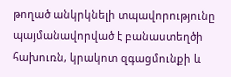թողած անկրկնելի տպավորությունը պայմանավորված է բանաստեղծի հախուռն, կրակոտ զգացմունքի և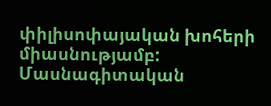փիլիսոփայական խոհերի միասնությամբ:
Մասնագիտական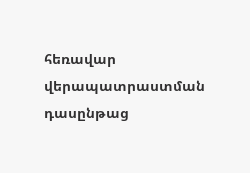հեռավար վերապատրաստման դասընթաց